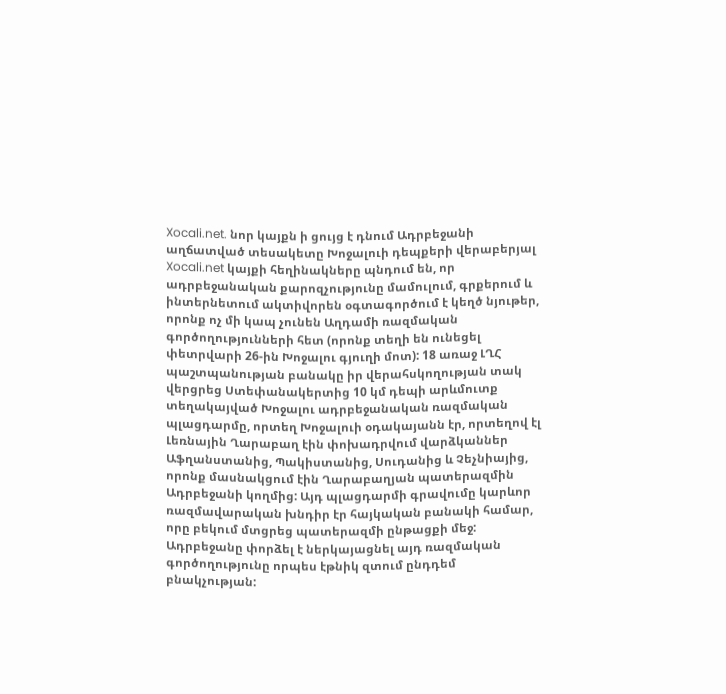Xocali.net. նոր կայքն ի ցույց է դնում Ադրբեջանի աղճատված տեսակետը Խոջալուի դեպքերի վերաբերյալ
Xocali.net կայքի հեղինակները պնդում են, որ ադրբեջանական քարոզչությունը մամուլում, գրքերում և ինտերնետում ակտիվորեն օգտագործում է կեղծ նյութեր, որոնք ոչ մի կապ չունեն Աղդամի ռազմական գործողությունների հետ (որոնք տեղի են ունեցել փետրվարի 26-ին Խոջալու գյուղի մոտ): 18 առաջ ԼՂՀ պաշտպանության բանակը իր վերահսկողության տակ վերցրեց Ստեփանակերտից 10 կմ դեպի արևմուտք տեղակայված Խոջալու ադրբեջանական ռազմական պլացդարմը, որտեղ Խոջալուի օդակայանն էր, որտեղով էլ Լեռնային Ղարաբաղ էին փոխադրվում վարձկաններ Աֆղանստանից, Պակիստանից, Սուդանից և Չեչնիայից, որոնք մասնակցում էին Ղարաբաղյան պատերազմին Ադրբեջանի կողմից: Այդ պլացդարմի գրավումը կարևոր ռազմավարական խնդիր էր հայկական բանակի համար, որը բեկում մտցրեց պատերազմի ընթացքի մեջ: Ադրբեջանը փորձել է ներկայացնել այդ ռազմական գործողությունը որպես էթնիկ զտում ընդդեմ բնակչության: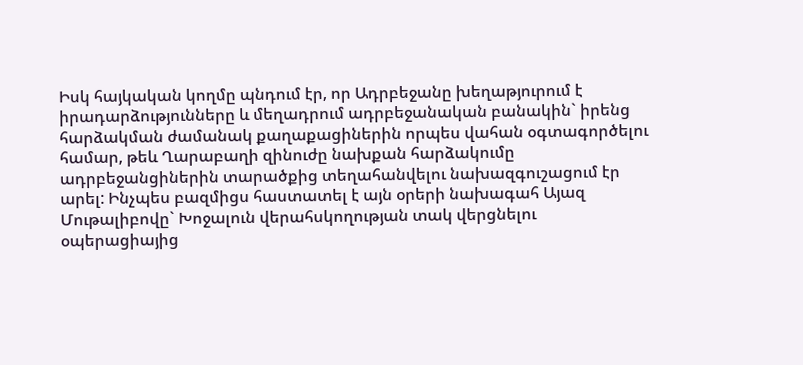Իսկ հայկական կողմը պնդում էր, որ Ադրբեջանը խեղաթյուրում է իրադարձությունները և մեղադրում ադրբեջանական բանակին` իրենց հարձակման ժամանակ քաղաքացիներին որպես վահան օգտագործելու համար, թեև Ղարաբաղի զինուժը նախքան հարձակումը ադրբեջանցիներին տարածքից տեղահանվելու նախազգուշացում էր արել: Ինչպես բազմիցս հաստատել է այն օրերի նախագահ Այազ Մութալիբովը` Խոջալուն վերահսկողության տակ վերցնելու օպերացիայից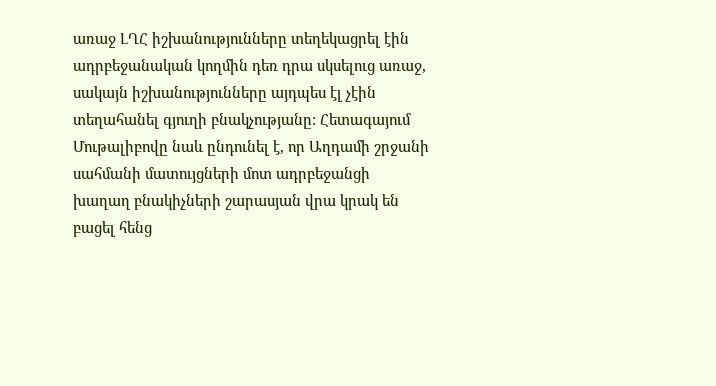առաջ ԼՂՀ իշխանությունները տեղեկացրել էին ադրբեջանական կողմին դեռ դրա սկսելուց առաջ, սակայն իշխանությունները այդպես էլ չէին տեղահանել գյուղի բնակչությանը: Հետագայում Մութալիբովը նաև ընդունել է, որ Աղդամի շրջանի սահմանի մատույցների մոտ ադրբեջանցի խաղաղ բնակիչների շարասյան վրա կրակ են բացել հենց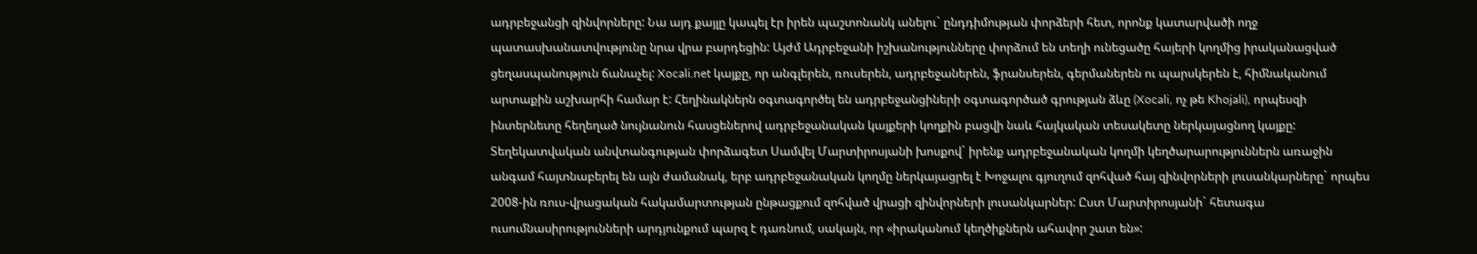ադրբեջանցի զինվորները: Նա այդ քայլը կապել էր իրեն պաշտոնանկ անելու` ընդդիմության փորձերի հետ, որոնք կատարվածի ողջ պատասխանատվությունը նրա վրա բարդեցին: Այժմ Ադրբեջանի իշխանությունները փորձում են տեղի ունեցածը հայերի կողմից իրականացված ցեղասպանություն ճանաչել: Xocali.net կայքը, որ անգլերեն, ռուսերեն, ադրբեջաներեն, ֆրանսերեն, գերմաներեն ու պարսկերեն է, հիմնականում արտաքին աշխարհի համար է: Հեղինակներն օգտագործել են ադրբեջանցիների օգտագործած գրության ձևը (Xocali, ոչ թե Khojali), որպեսզի ինտերնետը հեղեղած նույնանուն հասցեներով ադրբեջանական կայքերի կողքին բացվի նաև հայկական տեսակետը ներկայացնող կայքը: Տեղեկատվական անվտանգության փորձագետ Սամվել Մարտիրոսյանի խոսքով` իրենք ադրբեջանական կողմի կեղծարարություններն առաջին անգամ հայտնաբերել են այն ժամանակ, երբ ադրբեջանական կողմը ներկայացրել է Խոջալու գյուղում զոհված հայ զինվորների լուսանկարները` որպես 2008-ին ռուս-վրացական հակամարտության ընթացքում զոհված վրացի զինվորների լուսանկարներ: Ըստ Մարտիրոսյանի` հետագա ուսումնասիրությունների արդյունքում պարզ է դառնում, սակայն, որ «իրականում կեղծիքներն ահավոր շատ են»: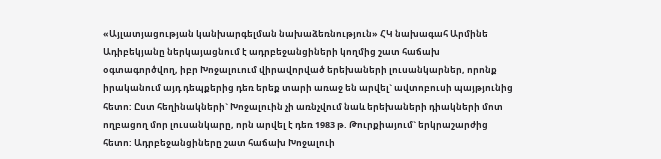«Այլատյացության կանխարգելման նախաձեռնություն» ՀԿ նախագահ Արմինե Ադիբեկյանը ներկայացնում է ադրբեջանցիների կողմից շատ հաճախ օգտագործվող, իբր Խոջալուում վիրավորված երեխաների լուսանկարներ, որոնք իրականում այդ դեպքերից դեռ երեք տարի առաջ են արվել` ավտոբուսի պայթյունից հետո: Ըստ հեղինակների` Խոջալուին չի առնչվում նաև երեխաների դիակների մոտ ողբացող մոր լուսանկարը, որն արվել է դեռ 1983 թ. Թուրքիայում` երկրաշարժից հետո: Ադրբեջանցիները շատ հաճախ Խոջալուի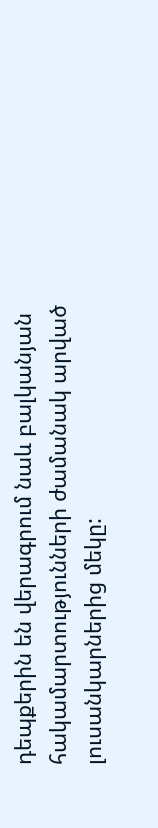դեպքերին են վերագրում նաև բալկանյան հակամարտությունների ժամանակ արված լուսանկարներից մեկը: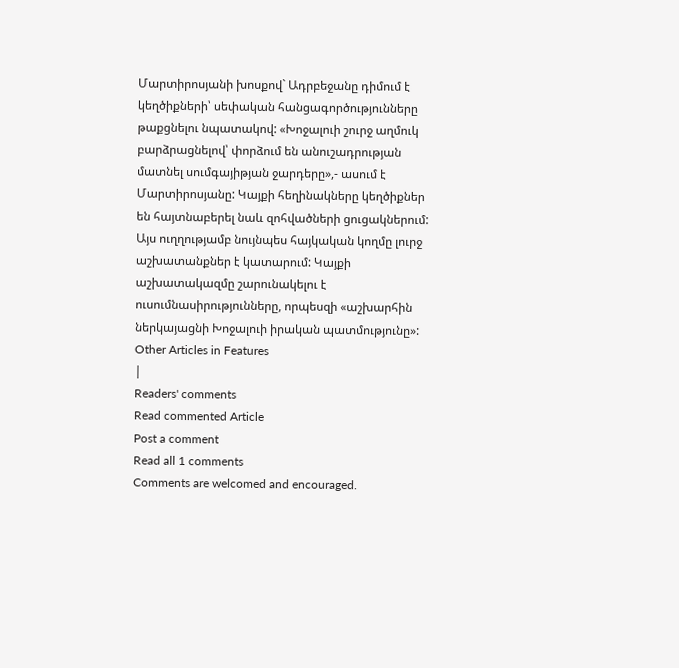Մարտիրոսյանի խոսքով` Ադրբեջանը դիմում է կեղծիքների՝ սեփական հանցագործությունները թաքցնելու նպատակով: «Խոջալուի շուրջ աղմուկ բարձրացնելով՝ փորձում են անուշադրության մատնել սումգայիթյան ջարդերը»,- ասում է Մարտիրոսյանը: Կայքի հեղինակները կեղծիքներ են հայտնաբերել նաև զոհվածների ցուցակներում: Այս ուղղությամբ նույնպես հայկական կողմը լուրջ աշխատանքներ է կատարում: Կայքի աշխատակազմը շարունակելու է ուսումնասիրությունները, որպեսզի «աշխարհին ներկայացնի Խոջալուի իրական պատմությունը»:
Other Articles in Features
|
Readers' comments
Read commented Article
Post a comment
Read all 1 comments
Comments are welcomed and encouraged.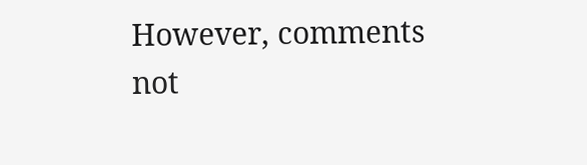However, comments not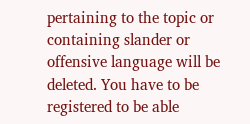pertaining to the topic or containing slander or offensive language will be deleted. You have to be registered to be able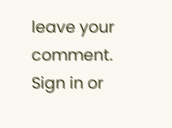leave your comment. Sign in or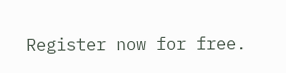Register now for free.